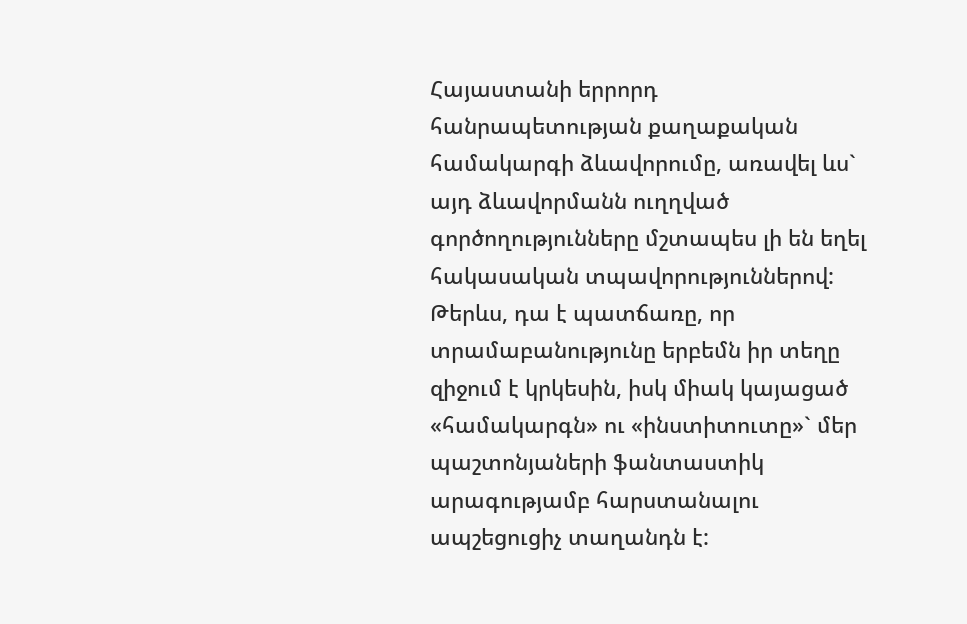Հայաստանի երրորդ հանրապետության քաղաքական համակարգի ձևավորումը, առավել ևս` այդ ձևավորմանն ուղղված գործողությունները մշտապես լի են եղել հակասական տպավորություններով: Թերևս, դա է պատճառը, որ տրամաբանությունը երբեմն իր տեղը զիջում է կրկեսին, իսկ միակ կայացած «համակարգն» ու «ինստիտուտը»` մեր պաշտոնյաների ֆանտաստիկ արագությամբ հարստանալու ապշեցուցիչ տաղանդն է: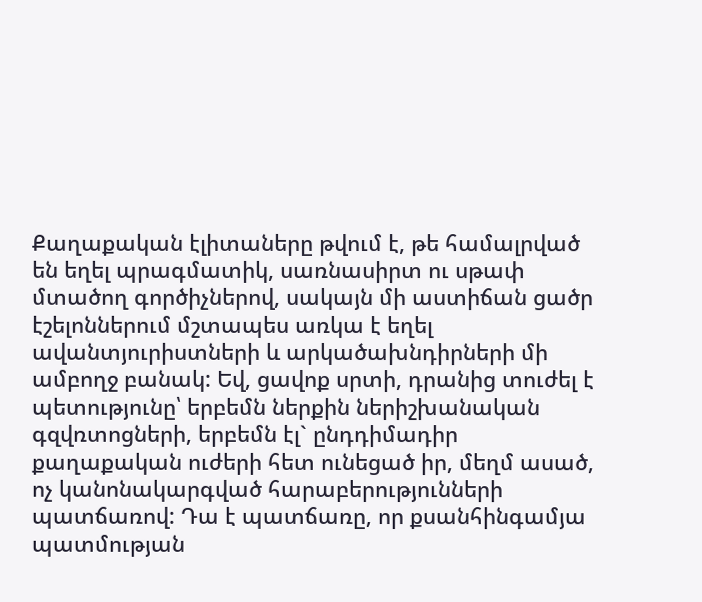Քաղաքական էլիտաները թվում է, թե համալրված են եղել պրագմատիկ, սառնասիրտ ու սթափ մտածող գործիչներով, սակայն մի աստիճան ցածր էշելոններում մշտապես առկա է եղել ավանտյուրիստների և արկածախնդիրների մի ամբողջ բանակ: Եվ, ցավոք սրտի, դրանից տուժել է պետությունը՝ երբեմն ներքին ներիշխանական գզվռտոցների, երբեմն էլ` ընդդիմադիր քաղաքական ուժերի հետ ունեցած իր, մեղմ ասած, ոչ կանոնակարգված հարաբերությունների պատճառով: Դա է պատճառը, որ քսանհինգամյա պատմության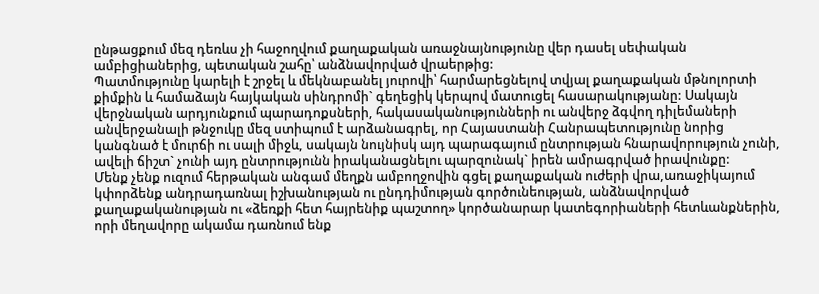ընթացքում մեզ դեռևս չի հաջողվում քաղաքական առաջնայնությունը վեր դասել սեփական ամբիցիաներից, պետական շահը՝ անձնավորված վրաերթից:
Պատմությունը կարելի է շրջել և մեկնաբանել յուրովի՝ հարմարեցնելով տվյալ քաղաքական մթնոլորտի քիմքին և համաձայն հայկական սինդրոմի` գեղեցիկ կերպով մատուցել հասարակությանը: Սակայն վերջնական արդյունքում պարադոքսների, հակասականությունների ու անվերջ ձգվող դիլեմաների անվերջանալի թնջուկը մեզ ստիպում է արձանագրել, որ Հայաստանի Հանրապետությունը նորից կանգնած է մուրճի ու սալի միջև, սակայն նույնիսկ այդ պարագայում ընտրության հնարավորություն չունի, ավելի ճիշտ` չունի այդ ընտրությունն իրականացնելու պարզունակ` իրեն ամրագրված իրավունքը:
Մենք չենք ուզում հերթական անգամ մեղքն ամբողջովին գցել քաղաքական ուժերի վրա,առաջիկայում կփորձենք անդրադառնալ իշխանության ու ընդդիմության գործունեության, անձնավորված քաղաքականության ու «ձեռքի հետ հայրենիք պաշտող» կործանարար կատեգորիաների հետևանքներին, որի մեղավորը ակամա դառնում ենք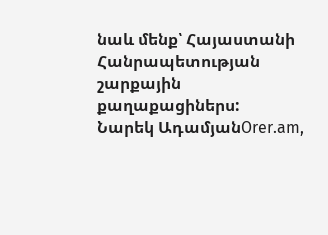նաև մենք՝ Հայաստանի Հանրապետության շարքային քաղաքացիներս:
Նարեկ ԱդամյանOrer.am,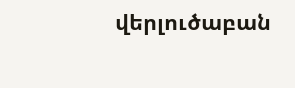վերլուծաբան